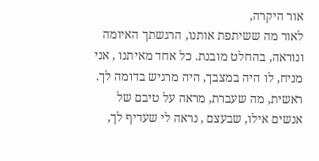אור היקרה,
לאור מה ששיתפת אותנו, הרגשתך האיומה ונוראה, בהחלט מובנת. כל אחד מאיתנו , אני מניח, לו היה במצבך, היה מרגיש בדומה לך. ראשית, מה שעברת, מראה על טיבם של אנשים אילו, שבעצם , נראה לי שעדיף לך,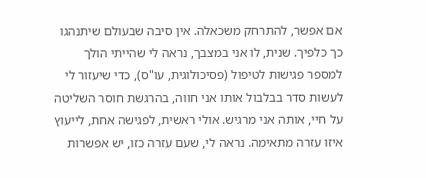אם אפשר, להתרחק משכאלה. אין סיבה שבעולם שיתנהגו כך כלפיך. שנית, לו אני במצבך, נראה לי שהייתי הולך למספר פגישות לטיפול (פסיכולוגית, עו"ס), כדי שיעזור לי לעשות סדר בבלבול אותו אני חווה, בהרגשת חוסר השליטה על חיי, אותה אני מרגיש. אולי ראשית, לפגישה אחת, לייעוץ איזו עזרה מתאימה. נראה לי, שעם עזרה כזו, יש אפשרות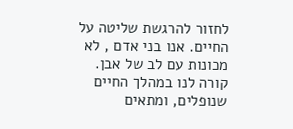לחזור להרגשת שליטה על החיים. אנו בני אדם , לא מכונות עם לב של אבן. קורה לנו במהלך החיים שנופלים, ומתאים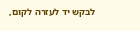לבקש יד לעזרה לקום,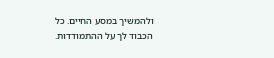ולהמשיך במסע החיים. כל הכבוד לך על ההתמודדות.